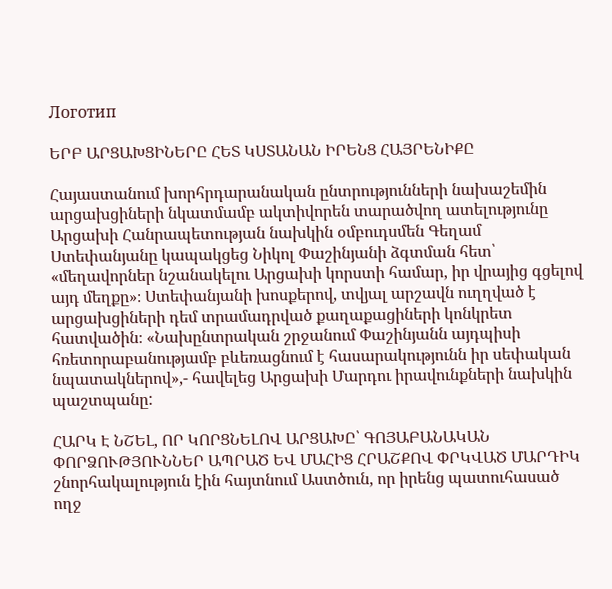Логотип

ԵՐԲ ԱՐՑԱԽՑԻՆԵՐԸ ՀԵՏ ԿՍՏԱՆԱՆ ԻՐԵՆՑ ՀԱՅՐԵՆԻՔԸ

Հայաստանում խորհրդարանական ընտրությունների նախաշեմին արցախցիների նկատմամբ ակտիվորեն տարածվող ատելությունը Արցախի Հանրապետության նախկին օմբուդսմեն Գեղամ Ստեփանյանը կապակցեց Նիկոլ Փաշինյանի ձգտման հետ՝ «մեղավորներ նշանակելու Արցախի կորստի համար, իր վրայից գցելով այդ մեղքը»։ Ստեփանյանի խոսքերով, տվյալ արշավն ուղղված է արցախցիների դեմ տրամադրված քաղաքացիների կոնկրետ հատվածին։ «Նախընտրական շրջանում Փաշինյանն այդպիսի հռետորաբանությամբ բևեռացնում է հասարակությունն իր սեփական նպատակներով»,- հավելեց Արցախի Մարդու իրավունքների նախկին պաշտպանը:

ՀԱՐԿ Է ՆՇԵԼ, ՈՐ ԿՈՐՑՆԵԼՈՎ ԱՐՑԱԽԸ՝ ԳՈՅԱԲԱՆԱԿԱՆ ՓՈՐՁՈՒԹՅՈՒՆՆԵՐ ԱՊՐԱԾ ԵՎ ՄԱՀԻՑ ՀՐԱՇՔՈՎ ՓՐԿՎԱԾ ՄԱՐԴԻԿ շնորհակալություն էին հայտնում Աստծուն, որ իրենց պատուհասած ողջ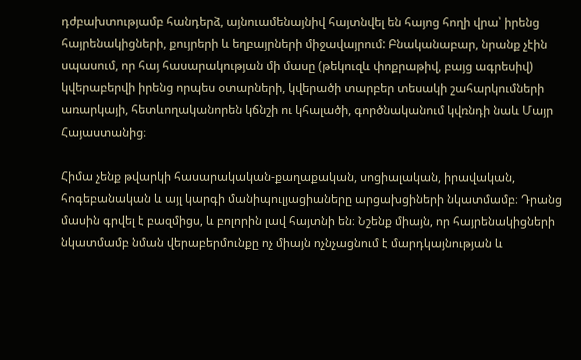դժբախտությամբ հանդերձ, այնուամենայնիվ հայտնվել են հայոց հողի վրա՝ իրենց հայրենակիցների, քույրերի և եղբայրների միջավայրում: Բնականաբար, նրանք չէին սպասում, որ հայ հասարակության մի մասը (թեկուզև փոքրաթիվ, բայց ագրեսիվ) կվերաբերվի իրենց որպես օտարների, կվերածի տարբեր տեսակի շահարկումների առարկայի, հետևողականորեն կճնշի ու կհալածի, գործնականում կվռնդի նաև Մայր Հայաստանից։

Հիմա չենք թվարկի հասարակական-քաղաքական, սոցիալական, իրավական, հոգեբանական և այլ կարգի մանիպուլյացիաները արցախցիների նկատմամբ։ Դրանց մասին գրվել է բազմիցս, և բոլորին լավ հայտնի են։ Նշենք միայն, որ հայրենակիցների նկատմամբ նման վերաբերմունքը ոչ միայն ոչնչացնում է մարդկայնության և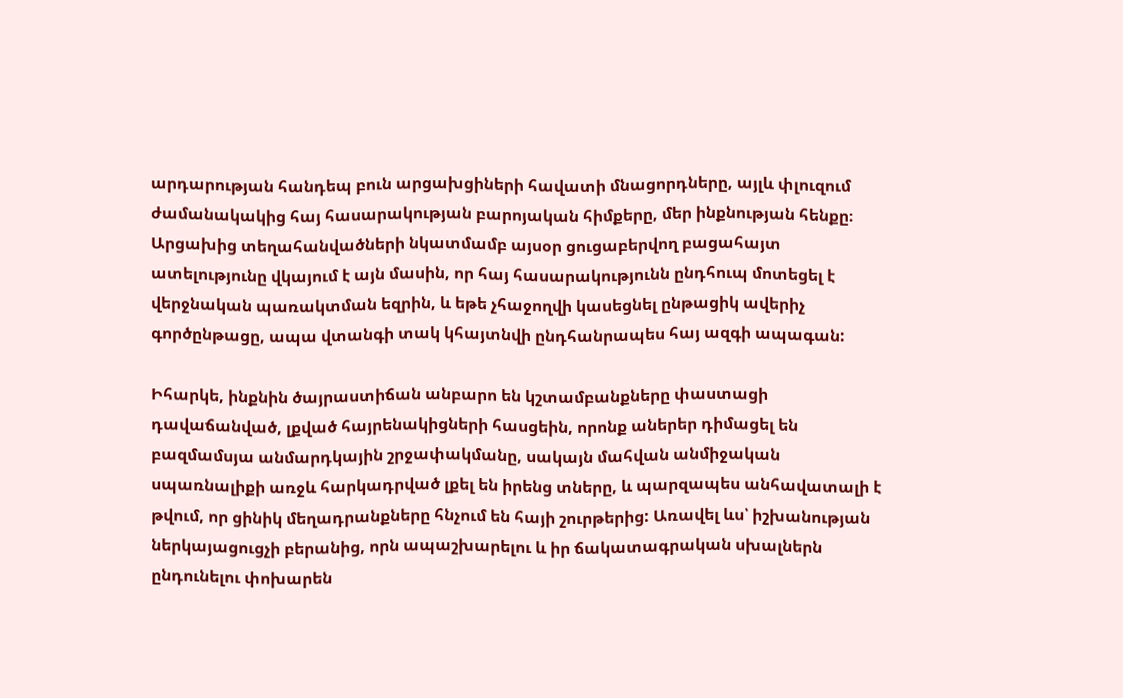արդարության հանդեպ բուն արցախցիների հավատի մնացորդները, այլև փլուզում ժամանակակից հայ հասարակության բարոյական հիմքերը, մեր ինքնության հենքը։ Արցախից տեղահանվածների նկատմամբ այսօր ցուցաբերվող բացահայտ ատելությունը վկայում է այն մասին, որ հայ հասարակությունն ընդհուպ մոտեցել է վերջնական պառակտման եզրին, և եթե չհաջողվի կասեցնել ընթացիկ ավերիչ գործընթացը, ապա վտանգի տակ կհայտնվի ընդհանրապես հայ ազգի ապագան:

Իհարկե, ինքնին ծայրաստիճան անբարո են կշտամբանքները փաստացի դավաճանված, լքված հայրենակիցների հասցեին, որոնք աներեր դիմացել են բազմամսյա անմարդկային շրջափակմանը, սակայն մահվան անմիջական սպառնալիքի առջև հարկադրված լքել են իրենց տները, և պարզապես անհավատալի է թվում, որ ցինիկ մեղադրանքները հնչում են հայի շուրթերից: Առավել ևս՝ իշխանության ներկայացուցչի բերանից, որն ապաշխարելու և իր ճակատագրական սխալներն ընդունելու փոխարեն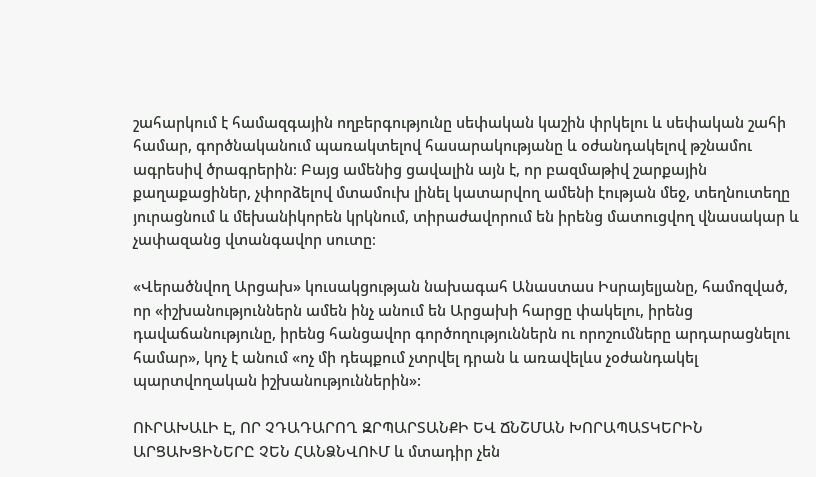շահարկում է համազգային ողբերգությունը սեփական կաշին փրկելու և սեփական շահի համար, գործնականում պառակտելով հասարակությանը և օժանդակելով թշնամու ագրեսիվ ծրագրերին։ Բայց ամենից ցավալին այն է, որ բազմաթիվ շարքային քաղաքացիներ, չփորձելով մտամուխ լինել կատարվող ամենի էության մեջ, տեղնուտեղը յուրացնում և մեխանիկորեն կրկնում, տիրաժավորում են իրենց մատուցվող վնասակար և չափազանց վտանգավոր սուտը։

«Վերածնվող Արցախ» կուսակցության նախագահ Անաստաս Իսրայելյանը, համոզված, որ «իշխանություններն ամեն ինչ անում են Արցախի հարցը փակելու, իրենց դավաճանությունը, իրենց հանցավոր գործողություններն ու որոշումները արդարացնելու համար», կոչ է անում «ոչ մի դեպքում չտրվել դրան և առավելևս չօժանդակել պարտվողական իշխանություններին»:

ՈՒՐԱԽԱԼԻ Է, ՈՐ ՉԴԱԴԱՐՈՂ ԶՐՊԱՐՏԱՆՔԻ ԵՎ ՃՆՇՄԱՆ ԽՈՐԱՊԱՏԿԵՐԻՆ ԱՐՑԱԽՑԻՆԵՐԸ ՉԵՆ ՀԱՆՁՆՎՈՒՄ և մտադիր չեն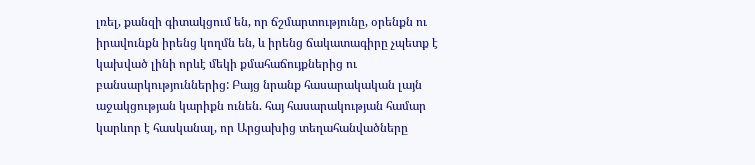լռել, քանզի գիտակցում են, որ ճշմարտությունը, օրենքն ու իրավունքն իրենց կողմն են, և իրենց ճակատագիրը չպետք է կախված լինի որևէ մեկի քմահաճույքներից ու բանսարկություններից: Բայց նրանք հասարակական լայն աջակցության կարիքն ունեն. հայ հասարակության համար կարևոր է հասկանալ, որ Արցախից տեղահանվածները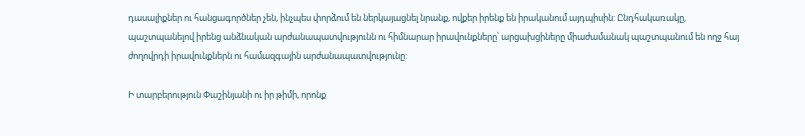դասալիքներ ու հանցագործներ չեն, ինչպես փորձում են ներկայացնել նրանք, ովքեր իրենք են իրականում այդպիսին: Ընդհակառակը, պաշտպանելով իրենց անձնական արժանապատվությունն ու հիմնարար իրավունքները՝ արցախցիները միաժամանակ պաշտպանում են ողջ հայ ժողովրդի իրավունքներն ու համազգային արժանապատվությունը:

Ի տարբերություն Փաշինյանի ու իր թիմի, որոնք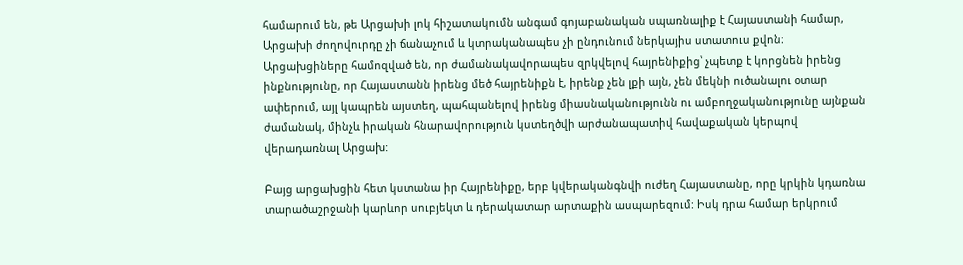համարում են, թե Արցախի լոկ հիշատակումն անգամ գոյաբանական սպառնալիք է Հայաստանի համար, Արցախի ժողովուրդը չի ճանաչում և կտրականապես չի ընդունում ներկայիս ստատուս քվոն։ Արցախցիները համոզված են, որ ժամանակավորապես զրկվելով հայրենիքից՝ չպետք է կորցնեն իրենց ինքնությունը, որ Հայաստանն իրենց մեծ հայրենիքն է, իրենք չեն լքի այն, չեն մեկնի ուծանալու օտար ափերում, այլ կապրեն այստեղ, պահպանելով իրենց միասնականությունն ու ամբողջականությունը այնքան ժամանակ, մինչև իրական հնարավորություն կստեղծվի արժանապատիվ հավաքական կերպով վերադառնալ Արցախ:

Բայց արցախցին հետ կստանա իր Հայրենիքը, երբ կվերականգնվի ուժեղ Հայաստանը, որը կրկին կդառնա տարածաշրջանի կարևոր սուբյեկտ և դերակատար արտաքին ասպարեզում: Իսկ դրա համար երկրում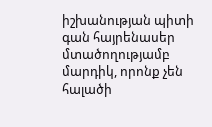իշխանության պիտի գան հայրենասեր մտածողությամբ մարդիկ, որոնք չեն հալածի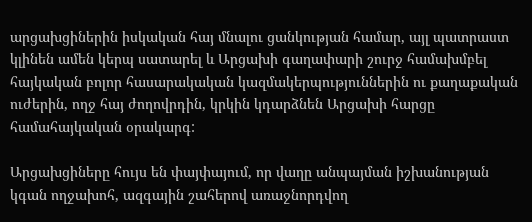արցախցիներին իսկական հայ մնալու ցանկության համար, այլ պատրաստ կլինեն ամեն կերպ սատարել և Արցախի գաղափարի շուրջ համախմբել հայկական բոլոր հասարակական կազմակերպություններին ու քաղաքական ուժերին, ողջ հայ ժողովրդին, կրկին կդարձնեն Արցախի հարցը համահայկական օրակարգ:

Արցախցիները հույս են փայփայում, որ վաղը անպայման իշխանության կգան ողջախոհ, ազգային շահերով առաջնորդվող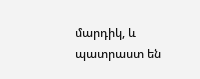մարդիկ, և պատրաստ են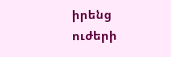իրենց ուժերի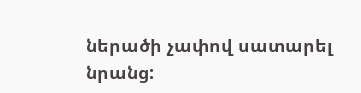ներածի չափով սատարել նրանց: